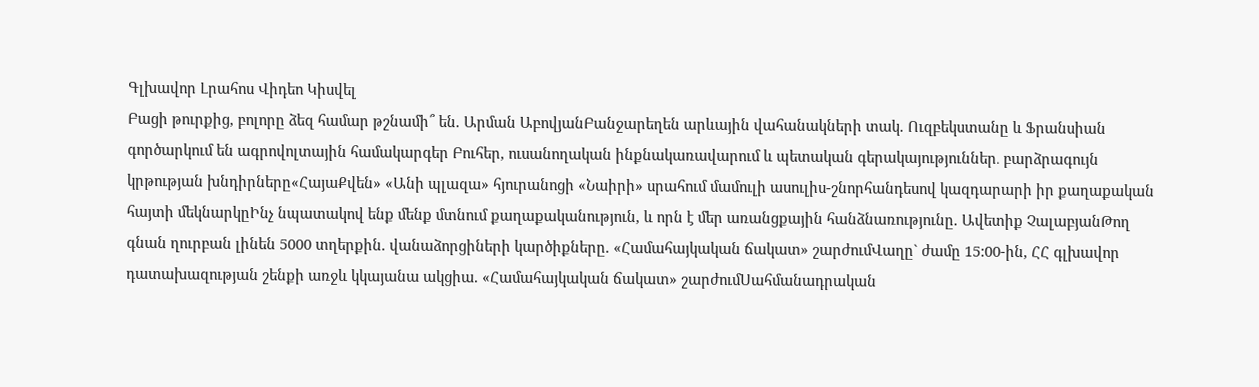Գլխավոր Լրահոս Վիդեո Կիսվել
Բացի թուրքից, բոլորը ձեզ համար թշնամի՞ են. Արման ԱբովյանԲանջարեղեն արևային վահանակների տակ. Ուզբեկստանը և Ֆրանսիան գործարկում են ագրովոլտային համակարգեր Բուհեր, ուսանողական ինքնակառավարում և պետական գերակայություններ․ բարձրագույն կրթության խնդիրները«ՀայաՔվեն» «Անի պլազա» հյուրանոցի «Նաիրի» սրահում մամուլի ասուլիս-շնորհանդեսով կազդարարի իր քաղաքական հայտի մեկնարկըԻնչ նպատակով ենք մենք մտնում քաղաքականություն, և որն է մեր առանցքային հանձնառությունը. Ավետիք ՉալաբյանԹող գնան ղուրբան լինեն 5000 տղերքին. վանաձորցիների կարծիքները. «Համահայկական ճակատ» շարժումՎաղը` ժամը 15:00-ին, ՀՀ գլխավոր դատախազության շենքի առջև կկայանա ակցիա. «Համահայկական ճակատ» շարժումՍահմանադրական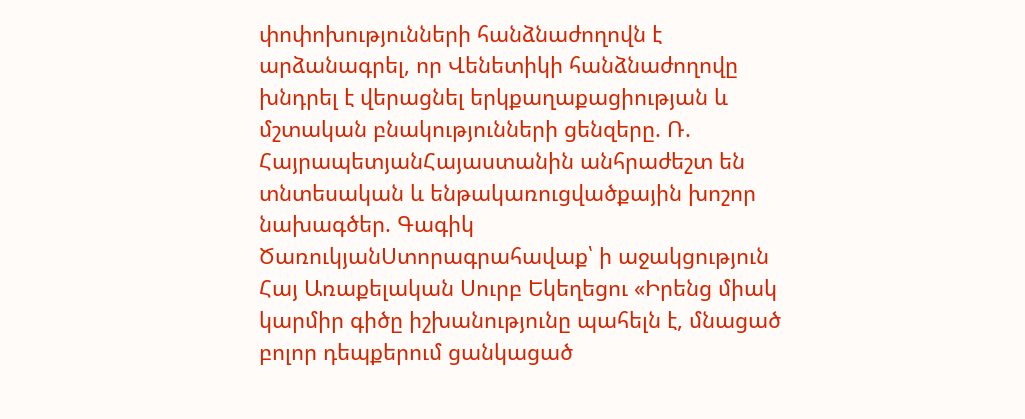փոփոխությունների հանձնաժողովն է արձանագրել, որ Վենետիկի հանձնաժողովը խնդրել է վերացնել երկքաղաքացիության և մշտական բնակությունների ցենզերը. Ռ. ՀայրապետյանՀայաստանին անհրաժեշտ են տնտեսական և ենթակառուցվածքային խոշոր նախագծեր. Գագիկ ԾառուկյանՍտորագրահավաք՝ ի աջակցություն Հայ Առաքելական Սուրբ Եկեղեցու «Իրենց միակ կարմիր գիծը իշխանությունը պահելն է, մնացած բոլոր դեպքերում ցանկացած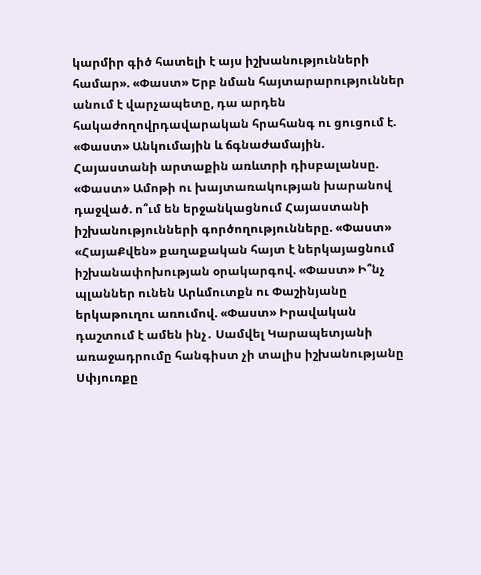կարմիր գիծ հատելի է այս իշխանությունների համար». «Փաստ» Երբ նման հայտարարություններ անում է վարչապետը, դա արդեն հակաժողովրդավարական հրահանգ ու ցուցում է. «Փաստ» Անկումային և ճգնաժամային. Հայաստանի արտաքին առևտրի դիսբալանսը. «Փաստ» Ամոթի ու խայտառակության խարանով դաջված. ո՞ւմ են երջանկացնում Հայաստանի իշխանությունների գործողությունները. «Փաստ» «ՀայաՔվեն» քաղաքական հայտ է ներկայացնում իշխանափոխության օրակարգով. «Փաստ» Ի՞նչ պլաններ ունեն Արևմուտքն ու Փաշինյանը երկաթուղու առումով. «Փաստ» Իրավական դաշտում է ամեն ինչ․ Սամվել Կարապետյանի առաջադրումը հանգիստ չի տալիս իշխանությանը Սփյուռքը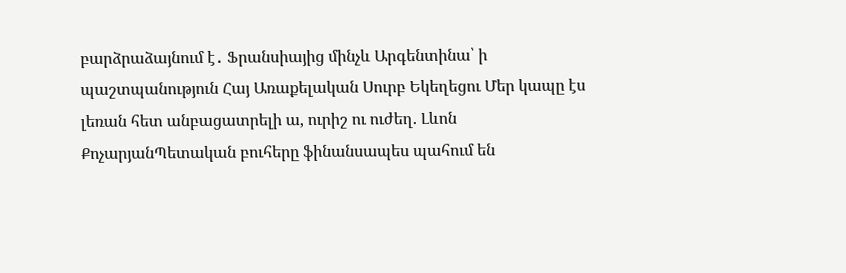բարձրաձայնում է․ Ֆրանսիայից մինչև Արգենտինա՝ ի պաշտպանություն Հայ Առաքելական Սուրբ Եկեղեցու Մեր կապը էս լեռան հետ անբացատրելի ա, ուրիշ ու ուժեղ. Լևոն ՔոչարյանՊետական բուհերը ֆինանսապես պահում են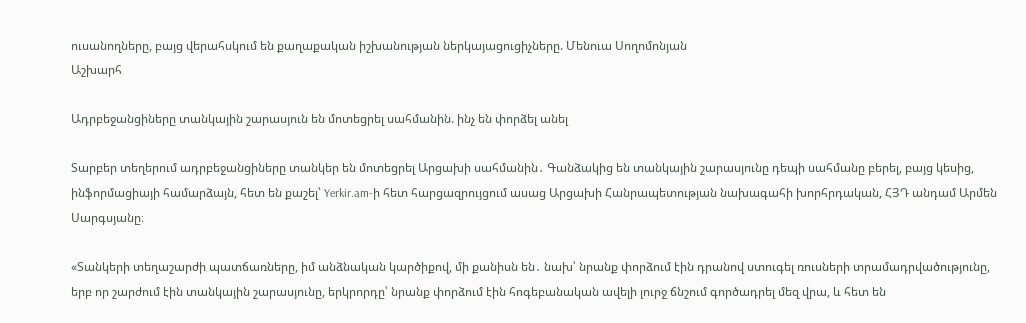ուսանողները, բայց վերահսկում են քաղաքական իշխանության ներկայացուցիչները. Մենուա Սողոմոնյան
Աշխարհ

Ադրբեջանցիները տանկային շարասյուն են մոտեցրել սահմանին. ինչ են փորձել անել

Տարբեր տեղերում ադրբեջանցիները տանկեր են մոտեցրել Արցախի սահմանին․ Գանձակից են տանկային շարասյունը դեպի սահմանը բերել, բայց կեսից, ինֆորմացիայի համարձայն, հետ են քաշել՝ Yerkir.am-ի հետ հարցազրույցում ասաց Արցախի Հանրապետության նախագահի խորհրդական, ՀՅԴ անդամ Արմեն Սարգսյանը։

«Տանկերի տեղաշարժի պատճառները, իմ անձնական կարծիքով, մի քանիսն են․ նախ՝ նրանք փորձում էին դրանով ստուգել ռուսների տրամադրվածությունը, երբ որ շարժում էին տանկային շարասյունը, երկրորդը՝ նրանք փորձում էին հոգեբանական ավելի լուրջ ճնշում գործադրել մեզ վրա, և հետ են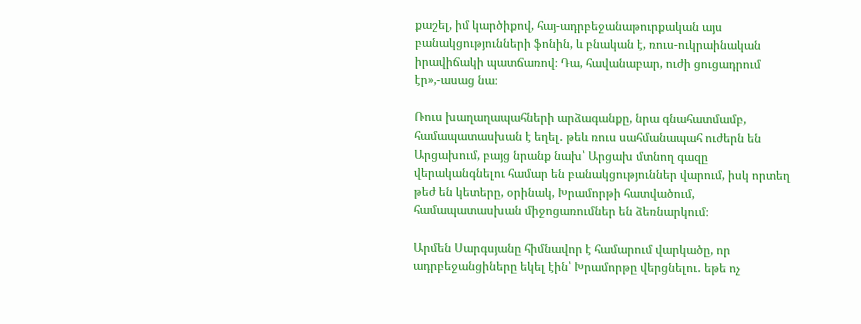քաշել, իմ կարծիքով, հայ-ադրբեջանաթուրքական այս բանակցությունների ֆոնին, և բնական է, ռուս-ուկրաինական իրավիճակի պատճառով։ Դա, հավանաբար, ուժի ցուցադրում էր»,-ասաց նա։

Ռուս խաղաղապահների արձագանքը, նրա գնահատմամբ, համապատասխան է եղել․ թեև ռուս սահմանապահ ուժերն են Արցախում, բայց նրանք նախ՝ Արցախ մտնող գազը վերականգնելու համար են բանակցություններ վարում, իսկ որտեղ թեժ են կետերը, օրինակ, Խրամորթի հատվածում, համապատասխան միջոցառումներ են ձեռնարկում։

Արմեն Սարգսյանը հիմնավոր է համարում վարկածը, որ ադրբեջանցիները եկել էին՝ Խրամորթը վերցնելու․ եթե ոչ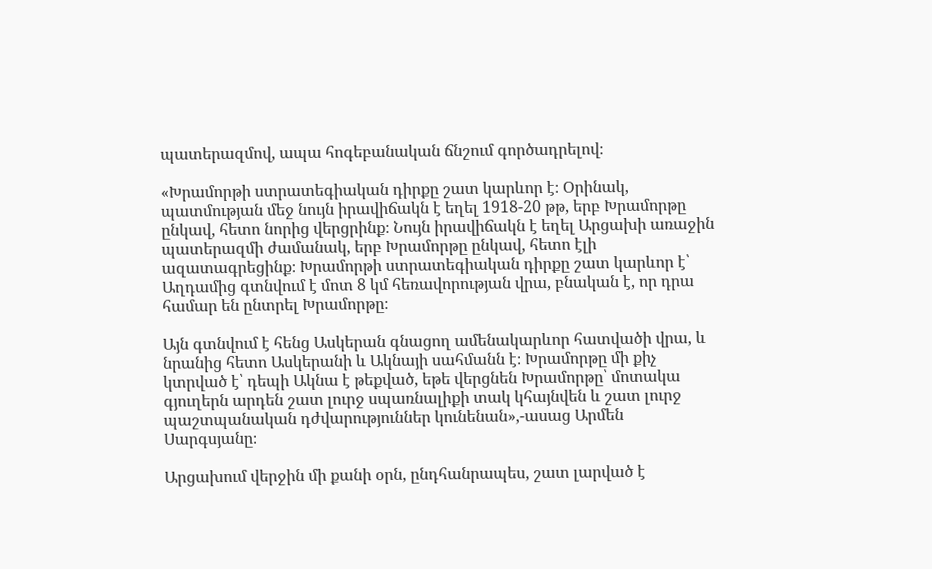պատերազմով, ապա հոգեբանական ճնշում գործադրելով։

«Խրամորթի ստրատեգիական դիրքը շատ կարևոր է։ Օրինակ, պատմության մեջ նույն իրավիճակն է եղել 1918-20 թթ, երբ Խրամորթը ընկավ, հետո նորից վերցրինք։ Նույն իրավիճակն է եղել Արցախի առաջին պատերազմի ժամանակ, երբ Խրամորթը ընկավ, հետո էլի ազատագրեցինք։ Խրամորթի ստրատեգիական դիրքը շատ կարևոր է՝ Աղդամից գտնվում է մոտ 8 կմ հեռավորության վրա, բնական է, որ դրա համար են ընտրել Խրամորթը։

Այն գտնվում է հենց Ասկերան գնացող ամենակարևոր հատվածի վրա, և նրանից հետո Ասկերանի և Ակնայի սահմանն է։ Խրամորթը մի քիչ կտրված է՝ դեպի Ակնա է թեքված, եթե վերցնեն Խրամորթը՝ մոտակա գյուղերն արդեն շատ լուրջ սպառնալիքի տակ կհայնվեն և շատ լուրջ պաշտպանական դժվարություններ կունենան»,-ասաց Արմեն Սարգսյանը։

Արցախում վերջին մի քանի օրն, ընդհանրապես, շատ լարված է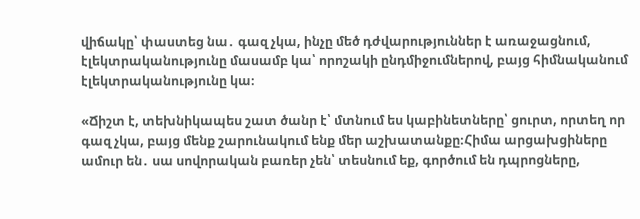վիճակը՝ փաստեց նա․ գազ չկա, ինչը մեծ դժվարություններ է առաջացնում, էլեկտրականությունը մասամբ կա՝ որոշակի ընդմիջումներով, բայց հիմնականում էլեկտրականությունը կա։

«Ճիշտ է, տեխնիկապես շատ ծանր է՝ մտնում ես կաբինետները՝ ցուրտ, որտեղ որ գազ չկա, բայց մենք շարունակում ենք մեր աշխատանքը։Հիմա արցախցիները ամուր են․ սա սովորական բառեր չեն՝ տեսնում եք, գործում են դպրոցները,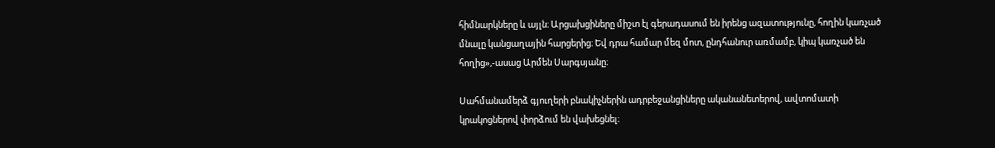հիմնարկները և այլն։ Արցախցիները միշտ էլ գերադասում են իրենց ազատությունը, հողին կառչած մնալը կանցաղային հարցերից։ Եվ դրա համար մեզ մոտ, ընդհանուր առմամբ, կիպ կառչած են հողից»,-ասաց Արմեն Սարգսյանը։

Սահմանամերձ գյուղերի բնակիչներին ադրբեջանցիները ականանետերով, ավտոմատի կրակոցներով փորձում են վախեցնել։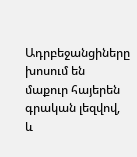Ադրբեջանցիները խոսում են մաքուր հայերեն գրական լեզվով, և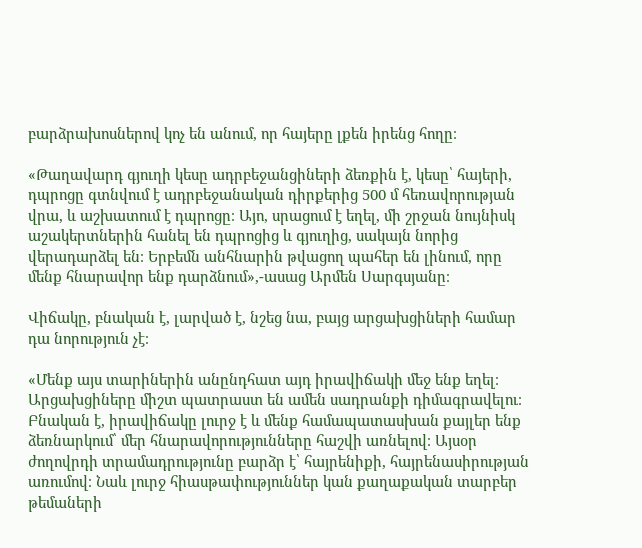բարձրախոսներով կոչ են անում, որ հայերը լքեն իրենց հողը։

«Թաղավարդ գյուղի կեսը ադրբեջանցիների ձեռքին է, կեսը՝ հայերի, դպրոցը գտնվում է ադրբեջանական դիրքերից 500 մ հեռավորության վրա, և աշխատում է դպրոցը։ Այո, սրացում է եղել, մի շրջան նույնիսկ աշակերտներին հանել են դպրոցից և գյուղից, սակայն նորից վերադարձել են։ Երբեմն անհնարին թվացող պահեր են լինում, որը մենք հնարավոր ենք դարձնում»,-ասաց Արմեն Սարգսյանը։

Վիճակը, բնական է, լարված է, նշեց նա, բայց արցախցիների համար դա նորություն չէ։

«Մենք այս տարիներին անընդհատ այդ իրավիճակի մեջ ենք եղել։ Արցախցիները միշտ պատրաստ են ամեն սադրանքի դիմագրավելու։ Բնական է, իրավիճակը լուրջ է և մենք համապատասխան քայլեր ենք ձեռնարկում՝ մեր հնարավորությունները հաշվի առնելով։ Այսօր ժողովրդի տրամադրությունը բարձր է՝ հայրենիքի, հայրենասիրության առումով։ Նաև լուրջ հիասթափություններ կան քաղաքական տարբեր թեմաների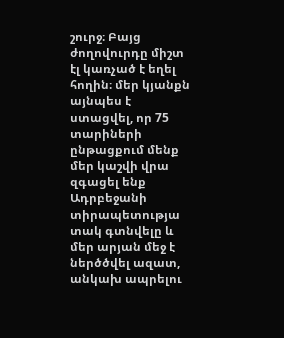շուրջ։ Բայց ժողովուրդը միշտ էլ կառչած է եղել հողին։ մեր կյանքն այնպես է ստացվել, որ 75 տարիների ընթացքում մենք մեր կաշվի վրա զգացել ենք Ադրբեջանի տիրապետությա տակ գտնվելը և մեր արյան մեջ է ներծծվել ազատ, անկախ ապրելու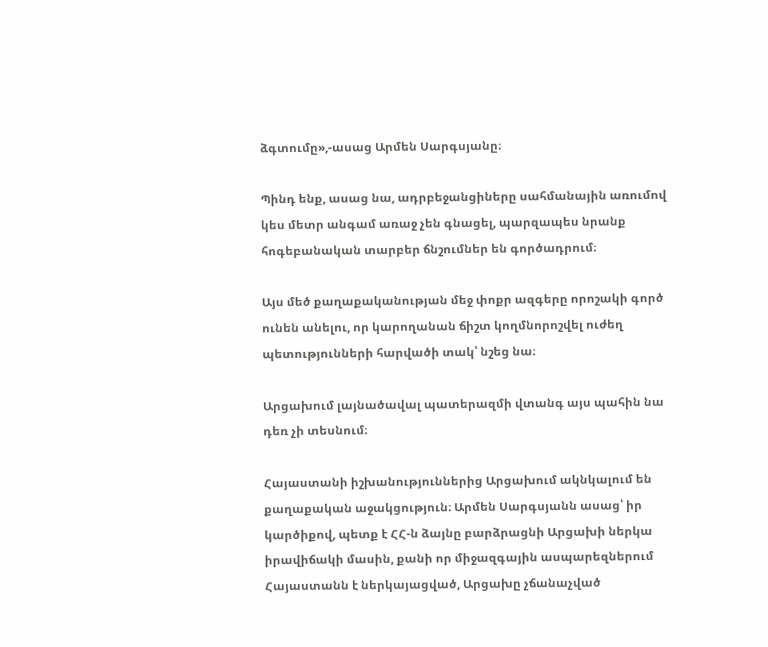ձգտումը»,-ասաց Արմեն Սարգսյանը։

Պինդ ենք, ասաց նա, ադրբեջանցիները սահմանային առումով կես մետր անգամ առաջ չեն գնացել, պարզապես նրանք հոգեբանական տարբեր ճնշումներ են գործադրում։

Այս մեծ քաղաքականության մեջ փոքր ազգերը որոշակի գործ ունեն անելու, որ կարողանան ճիշտ կողմնորոշվել ուժեղ պետությունների հարվածի տակ՝ նշեց նա։

Արցախում լայնածավալ պատերազմի վտանգ այս պահին նա դեռ չի տեսնում։

Հայաստանի իշխանություններից Արցախում ակնկալում են քաղաքական աջակցություն։ Արմեն Սարգսյանն ասաց՝ իր կարծիքով, պետք է ՀՀ-ն ձայնը բարձրացնի Արցախի ներկա իրավիճակի մասին, քանի որ միջազգային ասպարեզներում Հայաստանն է ներկայացված, Արցախը չճանաչված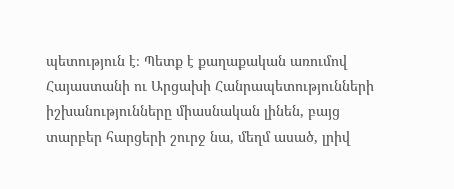պետություն է։ Պետք է քաղաքական առումով Հայաստանի ու Արցախի Հանրապետությունների իշխանությունները միասնական լինեն, բայց տարբեր հարցերի շուրջ նա, մեղմ ասած, լրիվ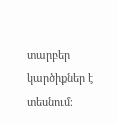տարբեր կարծիքներ է տեսնում։